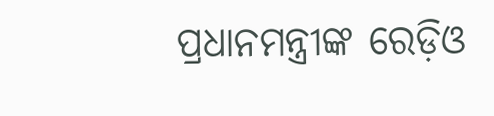ପ୍ରଧାନମନ୍ତ୍ରୀଙ୍କ ରେଡ଼ିଓ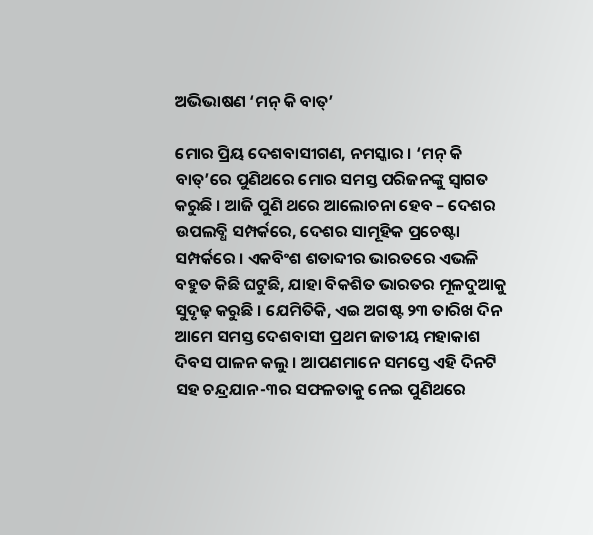ଅଭିଭାଷଣ ‘ମନ୍ କି ବାତ୍’

ମୋର ପ୍ରିୟ ଦେଶବାସୀଗଣ, ନମସ୍କାର । ‘ମନ୍ କି ବାତ୍’ରେ ପୁଣିଥରେ ମୋର ସମସ୍ତ ପରିଜନଙ୍କୁ ସ୍ୱାଗତ କରୁଛି । ଆଜି ପୁଣି ଥରେ ଆଲୋଚନା ହେବ – ଦେଶର ଉପଲବ୍ଧି ସମ୍ପର୍କରେ, ଦେଶର ସାମୂହିକ ପ୍ରଚେଷ୍ଟା ସମ୍ପର୍କରେ । ଏକବିଂଶ ଶତାବ୍ଦୀର ଭାରତରେ ଏଭଳି ବହୁତ କିଛି ଘଟୁଛି, ଯାହା ବିକଶିତ ଭାରତର ମୂଳଦୁଆକୁ ସୁଦୃଢ଼ କରୁଛି । ଯେମିତିକି, ଏଇ ଅଗଷ୍ଟ ୨୩ ତାରିଖ ଦିନ ଆମେ ସମସ୍ତ ଦେଶବାସୀ ପ୍ରଥମ ଜାତୀୟ ମହାକାଶ ଦିବସ ପାଳନ କଲୁ । ଆପଣମାନେ ସମସ୍ତେ ଏହି ଦିନଟି ସହ ଚନ୍ଦ୍ରଯାନ-୩ର ସଫଳତାକୁ ନେଇ ପୁଣିଥରେ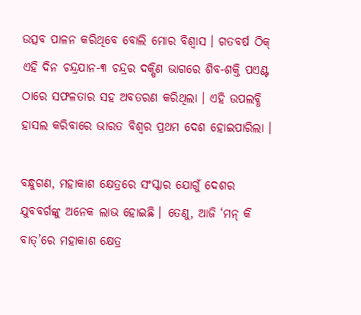ଉତ୍ସବ ପାଳନ କରିଥିବେ ବୋଲି ମୋର ବିଶ୍ୱାସ । ଗତବର୍ଷ ଠିକ୍ ଏହି ଦିନ ଚନ୍ଦ୍ରଯାନ-୩ ଚନ୍ଦ୍ରର ଦକ୍ଷିଣ ଭାଗରେ ଶିବ-ଶକ୍ତି ପଏଣ୍ଟ ଠାରେ ସଫଳତାର ସହ ଅବତରଣ କରିଥିଲା । ଏହି ଉପଲବ୍ଧି ହାସଲ କରିବାରେ ଭାରତ ବିଶ୍ୱର ପ୍ରଥମ ଦେଶ ହୋଇପାରିଲା ।

ବନ୍ଧୁଗଣ, ମହାକାଶ କ୍ଷେତ୍ରରେ ସଂସ୍କାର ଯୋଗୁଁ ଦେଶର ଯୁବବର୍ଗଙ୍କୁ ଅନେକ ଲାଭ ହୋଇଛି । ତେଣୁ, ଆଜି ‘ମନ୍ କି ବାତ୍’ରେ ମହାକାଶ କ୍ଷେତ୍ର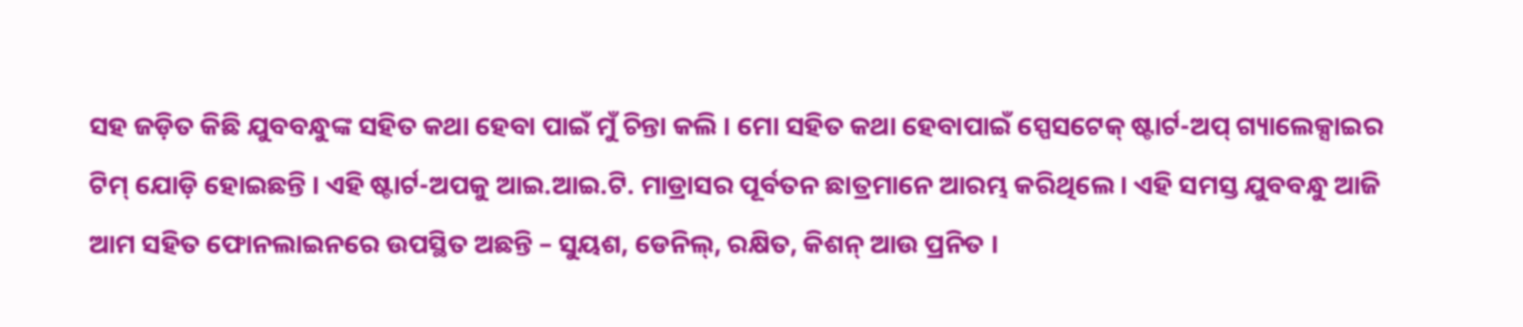ସହ ଜଡ଼ିତ କିଛି ଯୁବବନ୍ଧୁଙ୍କ ସହିତ କଥା ହେବା ପାଇଁ ମୁଁ ଚିନ୍ତା କଲି । ମୋ ସହିତ କଥା ହେବାପାଇଁ ସ୍ପେସଟେକ୍ ଷ୍ଟାର୍ଟ-ଅପ୍ ଗ୍ୟାଲେକ୍ସାଇର ଟିମ୍ ଯୋଡ଼ି ହୋଇଛନ୍ତି । ଏହି ଷ୍ଟାର୍ଟ-ଅପକୁ ଆଇ.ଆଇ.ଟି. ମାଡ୍ରାସର ପୂର୍ବତନ ଛାତ୍ରମାନେ ଆରମ୍ଭ କରିଥିଲେ । ଏହି ସମସ୍ତ ଯୁବବନ୍ଧୁ ଆଜି ଆମ ସହିତ ଫୋନଲାଇନରେ ଉପସ୍ଥିତ ଅଛନ୍ତି – ସୁୟଶ, ଡେନିଲ୍, ରକ୍ଷିତ, କିଶନ୍ ଆଉ ପ୍ରନିତ ।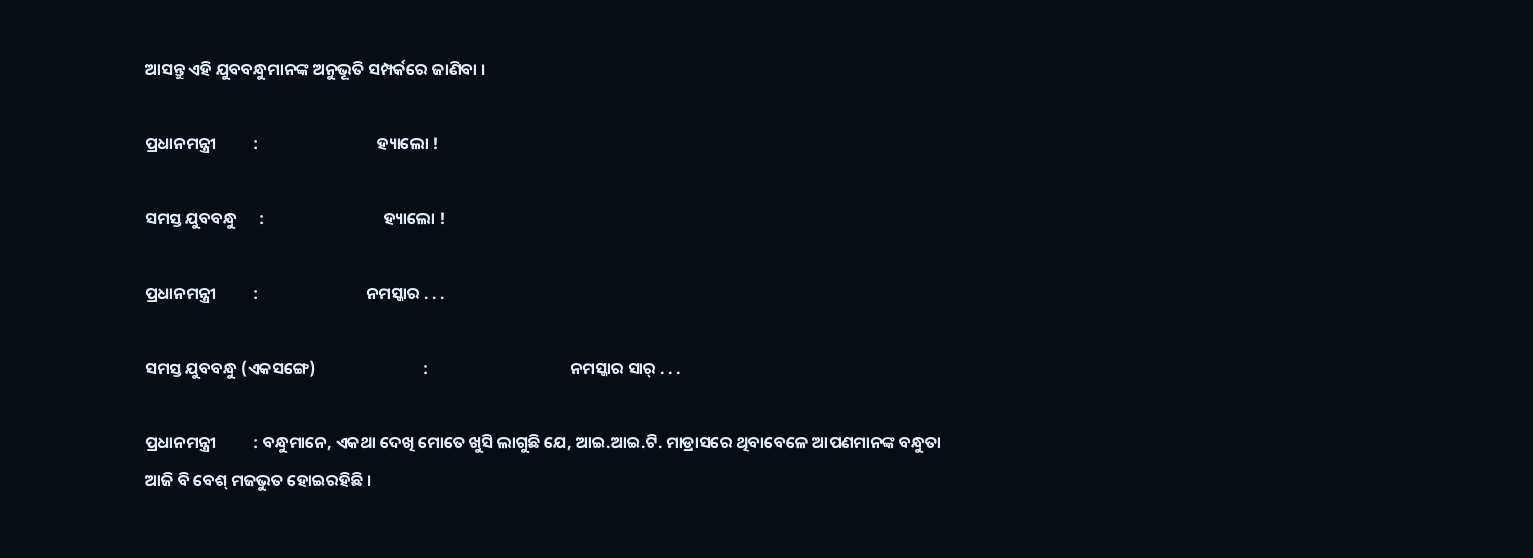ଆସନ୍ତୁ ଏହି ଯୁବବନ୍ଧୁମାନଙ୍କ ଅନୁଭୂତି ସମ୍ପର୍କରେ ଜାଣିବା ।

ପ୍ରଧାନମନ୍ତ୍ରୀ          :                                ହ୍ୟାଲୋ !

ସମସ୍ତ ଯୁବବନ୍ଧୁ      :                                ହ୍ୟାଲୋ !

ପ୍ରଧାନମନ୍ତ୍ରୀ          :                             ନମସ୍କାର . . .

ସମସ୍ତ ଯୁବବନ୍ଧୁ (ଏକସଙ୍ଗେ)                             :                                      ନମସ୍କାର ସାର୍ . . .

ପ୍ରଧାନମନ୍ତ୍ରୀ          : ବନ୍ଧୁମାନେ, ଏକଥା ଦେଖି ମୋତେ ଖୁସି ଲାଗୁଛି ଯେ, ଆଇ.ଆଇ.ଟି. ମାଡ୍ରାସରେ ଥିବାବେଳେ ଆପଣମାନଙ୍କ ବନ୍ଧୁତା ଆଜି ବି ବେଶ୍ ମଜଭୁତ ହୋଇରହିଛି ।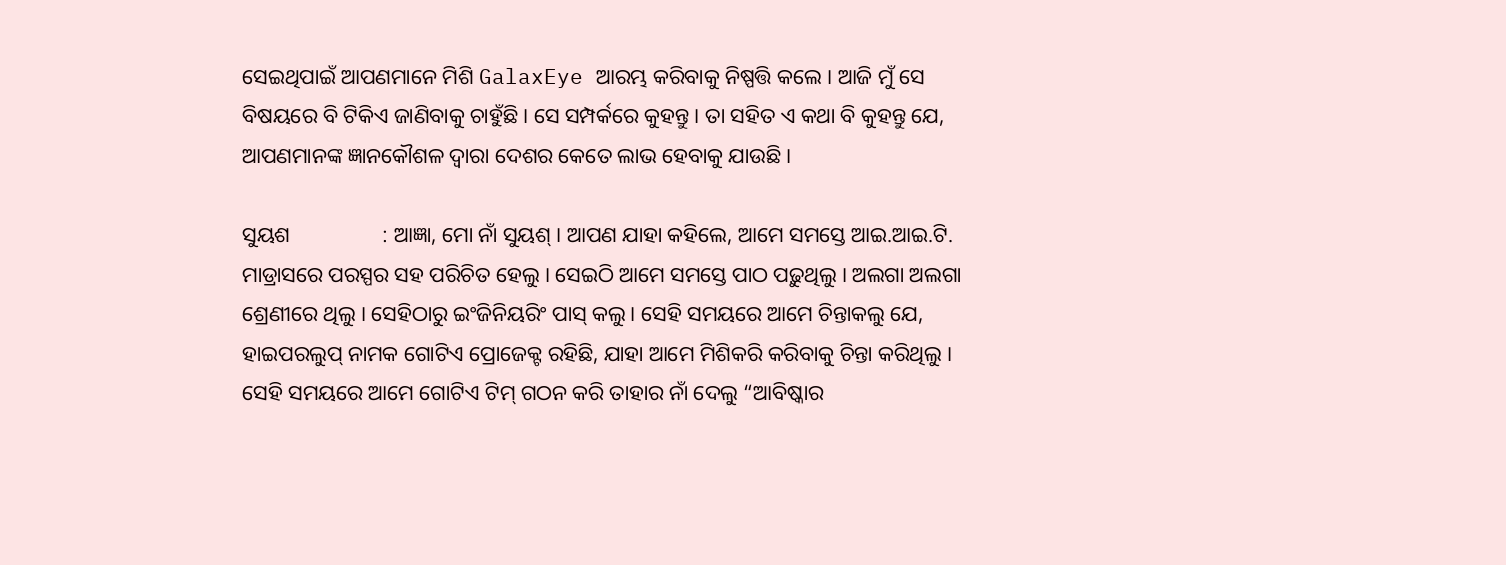ସେଇଥିପାଇଁ ଆପଣମାନେ ମିଶି GalaxEye ଆରମ୍ଭ କରିବାକୁ ନିଷ୍ପତ୍ତି କଲେ । ଆଜି ମୁଁ ସେ ବିଷୟରେ ବି ଟିକିଏ ଜାଣିବାକୁ ଚାହୁଁଛି । ସେ ସମ୍ପର୍କରେ କୁହନ୍ତୁ । ତା ସହିତ ଏ କଥା ବି କୁହନ୍ତୁ ଯେ, ଆପଣମାନଙ୍କ ଜ୍ଞାନକୌଶଳ ଦ୍ୱାରା ଦେଶର କେତେ ଲାଭ ହେବାକୁ ଯାଉଛି ।

ସୁୟଶ                 : ଆଜ୍ଞା, ମୋ ନାଁ ସୁୟଶ୍ । ଆପଣ ଯାହା କହିଲେ, ଆମେ ସମସ୍ତେ ଆଇ.ଆଇ.ଟି. ମାଡ୍ରାସରେ ପରସ୍ପର ସହ ପରିଚିତ ହେଲୁ । ସେଇଠି ଆମେ ସମସ୍ତେ ପାଠ ପଢ଼ୁଥିଲୁ । ଅଲଗା ଅଲଗା ଶ୍ରେଣୀରେ ଥିଲୁ । ସେହିଠାରୁ ଇଂଜିନିୟରିଂ ପାସ୍ କଲୁ । ସେହି ସମୟରେ ଆମେ ଚିନ୍ତାକଲୁ ଯେ, ହାଇପରଲୁପ୍ ନାମକ ଗୋଟିଏ ପ୍ରୋଜେକ୍ଟ ରହିଛି, ଯାହା ଆମେ ମିଶିକରି କରିବାକୁ ଚିନ୍ତା କରିଥିଲୁ । ସେହି ସମୟରେ ଆମେ ଗୋଟିଏ ଟିମ୍ ଗଠନ କରି ତାହାର ନାଁ ଦେଲୁ “ଆବିଷ୍କାର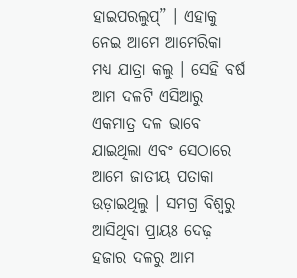ହାଇପରଲୁପ୍” । ଏହାକୁ ନେଇ ଆମେ ଆମେରିକା ମଧ୍ୟ ଯାତ୍ରା କଲୁ । ସେହି ବର୍ଷ ଆମ ଦଳଟି ଏସିଆରୁ ଏକମାତ୍ର ଦଳ ଭାବେ ଯାଇଥିଲା ଏବଂ ସେଠାରେ ଆମେ ଜାତୀୟ ପତାକା ଉଡ଼ାଇଥିଲୁ । ସମଗ୍ର ବିଶ୍ୱରୁ ଆସିଥିବା ପ୍ରାୟଃ ଦେଢ଼ ହଜାର ଦଳରୁ ଆମ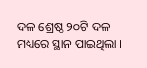ଦଳ ଶ୍ରେଷ୍ଠ ୨୦ଟି ଦଳ ମଧ୍ୟରେ ସ୍ଥାନ ପାଇଥିଲା ।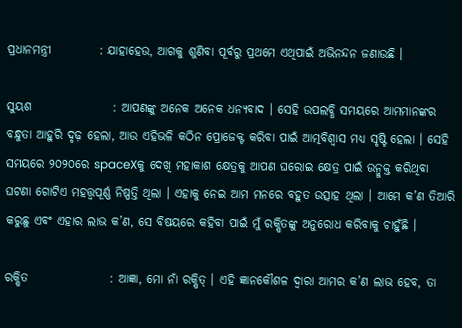ପ୍ରଧାନମନ୍ତ୍ରୀ          : ଯାହାହେଉ, ଆଗକୁ ଶୁଣିବା ପୂର୍ବରୁ ପ୍ରଥମେ ଏଥିପାଇଁ ଅଭିନନ୍ଦନ ଜଣାଉଛି ।

ସୁୟଶ                 : ଆପଣଙ୍କୁ ଅନେକ ଅନେକ ଧନ୍ୟବାଦ । ସେହି ଉପଲବ୍ଧି ସମୟରେ ଆମମାନଙ୍କର ବନ୍ଧୁତା ଆହୁରି ଦୃଢ଼ ହେଲା, ଆଉ ଏହିଭଳି କଠିନ ପ୍ରୋଜେକ୍ଟ କରିବା ପାଇଁ ଆତ୍ମବିଶ୍ୱାସ ମଧ୍ୟ ସୃଷ୍ଟି ହେଲା । ସେହି ସମୟରେ ୨୦୨୦ରେ spaceXକୁ ଦେଖି ମହାକାଶ କ୍ଷେତ୍ରକୁ ଆପଣ ଘରୋଇ କ୍ଷେତ୍ର ପାଇଁ ଉନ୍ମୁକ୍ତ କରିଥିବା ଘଟଣା ଗୋଟିଏ ମହତ୍ତ୍ୱପୂର୍ଣ୍ଣ ନିଷ୍ପତ୍ତି ଥିଲା । ଏହାକୁ ନେଇ ଆମ ମନରେ ବହୁତ ଉତ୍ସାହ ଥିଲା । ଆମେ କ’ଣ ତିଆରି କରୁଛୁ ଏବଂ ଏହାର ଲାଭ କ’ଣ, ସେ ବିଷୟରେ କହିବା ପାଇଁ ମୁଁ ରକ୍ଷିତଙ୍କୁ ଅନୁରୋଧ କରିବାକୁ ଚାହୁଁଛି ।

ରକ୍ଷିତ                 : ଆଜ୍ଞା, ମୋ ନାଁ ରକ୍ଷିତ୍ । ଏହି ଜ୍ଞାନକୌଶଳ ଦ୍ୱାରା ଆମର କ’ଣ ଲାଭ ହେବ, ତା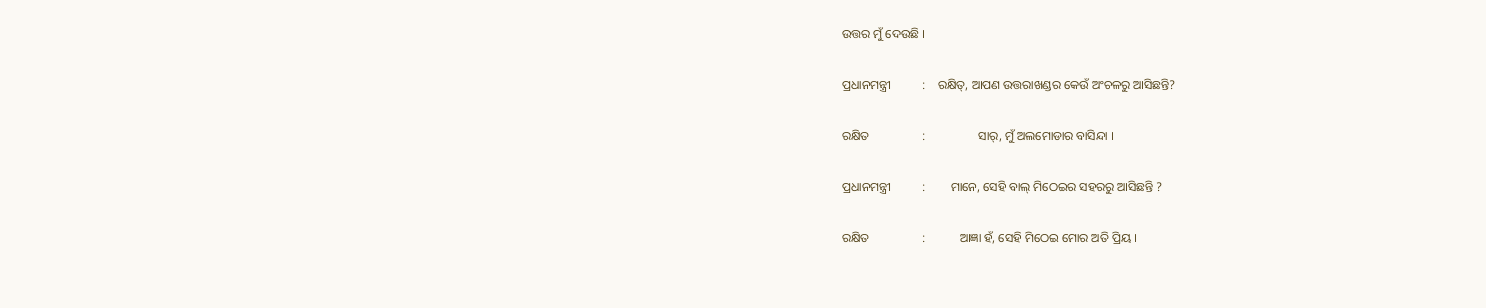ଉତ୍ତର ମୁଁ ଦେଉଛି ।

ପ୍ରଧାନମନ୍ତ୍ରୀ          :    ରକ୍ଷିତ୍, ଆପଣ ଉତ୍ତରାଖଣ୍ଡର କେଉଁ ଅଂଚଳରୁ ଆସିଛନ୍ତି?

ରକ୍ଷିତ                 :                 ସାର୍, ମୁଁ ଅଲମୋଡାର ବାସିନ୍ଦା ।

ପ୍ରଧାନମନ୍ତ୍ରୀ          :        ମାନେ, ସେହି ବାଲ୍ ମିଠେଇର ସହରରୁ ଆସିଛନ୍ତି ?

ରକ୍ଷିତ                 :           ଆଜ୍ଞା ହଁ, ସେହି ମିଠେଇ ମୋର ଅତି ପ୍ରିୟ ।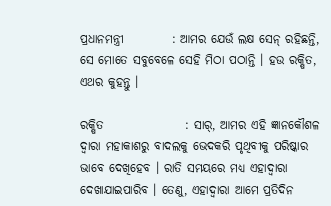ପ୍ରଧାନମନ୍ତ୍ରୀ          : ଆମର ଯେଉଁ ଲକ୍ଷ ସେନ୍ ରହିଛନ୍ତି, ସେ ମୋତେ ସବୁବେଳେ ସେହି ମିଠା ପଠାନ୍ତି । ହଉ ରକ୍ଷିତ, ଏଥର କୁହନ୍ତୁ ।

ରକ୍ଷିତ                 : ସାର୍, ଆମର ଏହି ଜ୍ଞାନକୌଶଳ ଦ୍ୱାରା ମହାକାଶରୁ ବାଦଲକୁ ଭେଦକରି ପୃଥିବୀକୁ ପରିଷ୍କାର ଭାବେ ଦେଖିହେବ । ରାତି ସମୟରେ ମଧ୍ୟ ଏହାଦ୍ୱାରା ଦେଖାଯାଇପାରିବ । ତେଣୁ, ଏହାଦ୍ୱାରା ଆମେ ପ୍ରତିଦିନ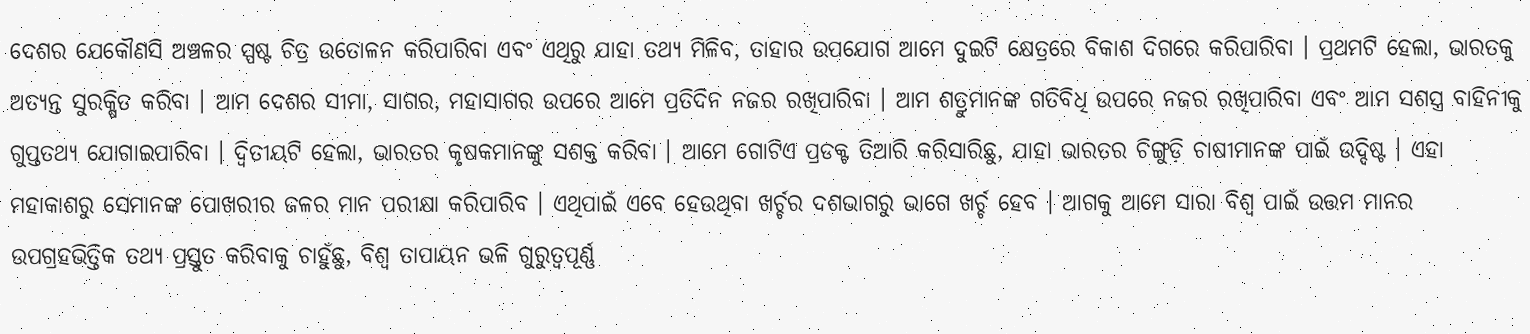ଦେଶର ଯେକୌଣସି ଅଞ୍ଚଳର ସ୍ପଷ୍ଟ ଚିତ୍ର ଉତୋଳନ କରିପାରିବା ଏବଂ ଏଥିରୁ ଯାହା ତଥ୍ୟ ମିଳିବ, ତାହାର ଉପଯୋଗ ଆମେ ଦୁଇଟି କ୍ଷେତ୍ରରେ ବିକାଶ ଦିଗରେ କରିପାରିବା । ପ୍ରଥମଟି ହେଲା, ଭାରତକୁ ଅତ୍ୟନ୍ତ ସୁରକ୍ଷିତ କରିବା । ଆମ ଦେଶର ସୀମା, ସାଗର, ମହାସାଗର ଉପରେ ଆମେ ପ୍ରତିଦିନ ନଜର ରଖିପାରିବା । ଆମ ଶତ୍ରୁମାନଙ୍କ ଗତିବିଧି ଉପରେ ନଜର ରଖିପାରିବା ଏବଂ ଆମ ସଶସ୍ତ୍ର ବାହିନୀକୁ ଗୁପ୍ତତଥ୍ୟ ଯୋଗାଇପାରିବା । ଦ୍ୱିତୀୟଟି ହେଲା, ଭାରତର କୃଷକମାନଙ୍କୁ ସଶକ୍ତ କରିବା । ଆମେ ଗୋଟିଏ ପ୍ରଡକ୍ଟ ତିଆରି କରିସାରିଛୁ, ଯାହା ଭାରତର ଚିଙ୍ଗୁଡ଼ି ଚାଷୀମାନଙ୍କ ପାଇଁ ଉଦ୍ଦିଷ୍ଟ । ଏହା ମହାକାଶରୁ ସେମାନଙ୍କ ପୋଖରୀର ଜଳର ମାନ ପରୀକ୍ଷା କରିପାରିବ । ଏଥିପାଇଁ ଏବେ ହେଉଥିବା ଖର୍ଚ୍ଚର ଦଶଭାଗରୁ ଭାଗେ ଖର୍ଚ୍ଚ ହେବ । ଆଗକୁ ଆମେ ସାରା ବିଶ୍ୱ ପାଇଁ ଉତ୍ତମ ମାନର ଉପଗ୍ରହଭିତ୍ତିକ ତଥ୍ୟ ପ୍ରସ୍ତୁତ କରିବାକୁ ଚାହୁଁଛୁ, ବିଶ୍ୱ ତାପାୟନ ଭଳି ଗୁରୁତ୍ୱପୂର୍ଣ୍ଣ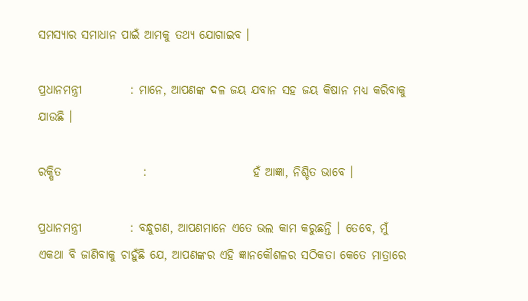ସମସ୍ୟାର ସମାଧାନ ପାଇଁ ଆମକୁ ତଥ୍ୟ ଯୋଗାଇବ ।

ପ୍ରଧାନମନ୍ତ୍ରୀ          : ମାନେ, ଆପଣଙ୍କ ଦଳ ଜୟ ଯବାନ ସହ ଜୟ କିଷାନ ମଧ୍ୟ କରିବାକୁ ଯାଉଛି ।

ରକ୍ଷିତ                 :                      ହଁ ଆଜ୍ଞା, ନିଶ୍ଚିତ ଭାବେ ।

ପ୍ରଧାନମନ୍ତ୍ରୀ          : ବନ୍ଧୁଗଣ, ଆପଣମାନେ ଏତେ ଭଲ କାମ କରୁଛନ୍ତି । ତେବେ, ମୁଁ ଏକଥା ବି ଜାଣିବାକୁ ଚାହୁଁଛି ଯେ, ଆପଣଙ୍କର ଏହି ଜ୍ଞାନକୌଶଳର ସଠିକତା କେତେ ମାତ୍ରାରେ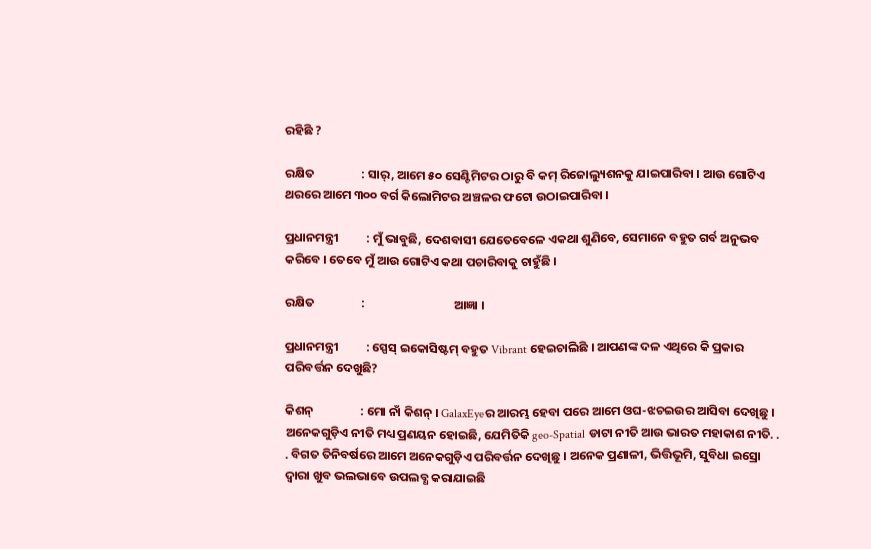ରହିଛି ?

ରକ୍ଷିତ                 : ସାର୍, ଆମେ ୫୦ ସେଣ୍ଟିମିଟର ଠାରୁ ବି କମ୍ ରିଜୋଲ୍ୟୁଶନକୁ ଯାଇପାରିବା । ଆଉ ଗୋଟିଏ ଥରରେ ଆମେ ୩୦୦ ବର୍ଗ କିଲୋମିଟର ଅଞ୍ଚଳର ଫଟୋ ଉଠାଇପାରିବା ।

ପ୍ରଧାନମନ୍ତ୍ରୀ          : ମୁଁ ଭାବୁଛି, ଦେଶବାସୀ ଯେତେବେଳେ ଏକଥା ଶୁଣିବେ, ସେମାନେ ବହୁତ ଗର୍ବ ଅନୁଭବ କରିବେ । ତେବେ ମୁଁ ଆଉ ଗୋଟିଏ କଥା ପଚାରିବାକୁ ଚାହୁଁଛି ।

ରକ୍ଷିତ                 :                                ଆଜ୍ଞା ।

ପ୍ରଧାନମନ୍ତ୍ରୀ          : ସ୍ପେସ୍ ଇକୋସିଷ୍ଟମ୍ ବହୁତ Vibrant ହେଇଚାଲିଛି । ଆପଣଙ୍କ ଦଳ ଏଥିରେ କି ପ୍ରକାର ପରିବର୍ତ୍ତନ ଦେଖୁଛି?

କିଶନ୍                 : ମୋ ନାଁ କିଶନ୍ । GalaxEyeର ଆରମ୍ଭ ହେବା ପରେ ଆମେ ଓଘ-ଝଚଇଉର ଆସିବା ଦେଖିଛୁ । ଅନେକଗୁଡ଼ିଏ ନୀତି ମଧ୍ୟ ପ୍ରଣୟନ ହୋଇଛି, ଯେମିତିକି geo-Spatial ଡାଟା ନୀତି ଆଉ ଭାରତ ମହାକାଶ ନୀତି. . . ବିଗତ ତିନିବର୍ଷରେ ଆମେ ଅନେକଗୁଡ଼ିଏ ପରିବର୍ତ୍ତନ ଦେଖିଛୁ । ଅନେକ ପ୍ରଣାଳୀ, ଭିତ୍ତିଭୂମି, ସୁବିଧା ଇସ୍ରୋ ଦ୍ୱାରା ଖୁବ ଭଲଭାବେ ଉପଲବ୍ଧ କରାଯାଇଛି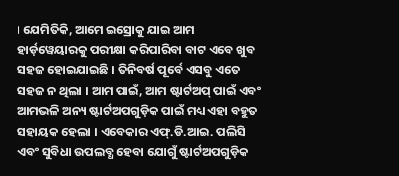। ଯେମିତିକି, ଆମେ ଇସ୍ରୋକୁ ଯାଇ ଆମ ହାର୍ଡ଼ୱେୟାରକୁ ପରୀକ୍ଷା କରିପାରିବା ବାଟ ଏବେ ଖୁବ ସହଜ ହୋଇଯାଇଛି । ତିନିବର୍ଷ ପୂର୍ବେ ଏସବୁ ଏତେ ସହଜ ନ ଥିଲା । ଆମ ପାଇଁ, ଆମ ଷ୍ଟାର୍ଟଅପ୍ ପାଇଁ ଏବଂ ଆମଭଳି ଅନ୍ୟ ଷ୍ଟାର୍ଟଅପଗୁଡ଼ିକ ପାଇଁ ମଧ୍ୟ ଏହା ବହୁତ ସହାୟକ ହେଲା । ଏବେକାର ଏଫ୍.ଡି.ଆଇ. ପଲିସି ଏବଂ ସୁବିଧା ଉପଲବ୍ଧ ହେବା ଯୋଗୁଁ ଷ୍ଟାର୍ଟଅପଗୁଡ଼ିକ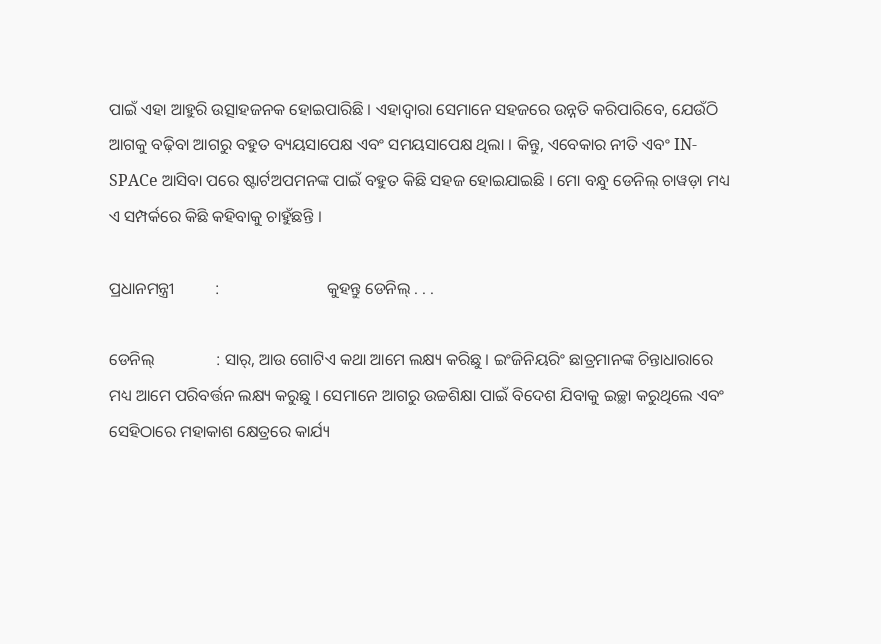ପାଇଁ ଏହା ଆହୁରି ଉତ୍ସାହଜନକ ହୋଇପାରିଛି । ଏହାଦ୍ୱାରା ସେମାନେ ସହଜରେ ଉନ୍ନତି କରିପାରିବେ, ଯେଉଁଠି ଆଗକୁ ବଢ଼ିବା ଆଗରୁ ବହୁତ ବ୍ୟୟସାପେକ୍ଷ ଏବଂ ସମୟସାପେକ୍ଷ ଥିଲା । କିନ୍ତୁ, ଏବେକାର ନୀତି ଏବଂ IN-SPACe ଆସିବା ପରେ ଷ୍ଟାର୍ଟଅପମନଙ୍କ ପାଇଁ ବହୁତ କିଛି ସହଜ ହୋଇଯାଇଛି । ମୋ ବନ୍ଧୁ ଡେନିଲ୍ ଚାୱଡ଼ା ମଧ୍ୟ ଏ ସମ୍ପର୍କରେ କିଛି କହିବାକୁ ଚାହୁଁଛନ୍ତି ।

ପ୍ରଧାନମନ୍ତ୍ରୀ          :                          କୁହନ୍ତୁ ଡେନିଲ୍ . . .

ଡେନିଲ୍               : ସାର୍, ଆଉ ଗୋଟିଏ କଥା ଆମେ ଲକ୍ଷ୍ୟ କରିଛୁ । ଇଂଜିନିୟରିଂ ଛାତ୍ରମାନଙ୍କ ଚିନ୍ତାଧାରାରେ ମଧ୍ୟ ଆମେ ପରିବର୍ତ୍ତନ ଲକ୍ଷ୍ୟ କରୁଛୁ । ସେମାନେ ଆଗରୁ ଉଚ୍ଚଶିକ୍ଷା ପାଇଁ ବିଦେଶ ଯିବାକୁ ଇଚ୍ଛା କରୁଥିଲେ ଏବଂ ସେହିଠାରେ ମହାକାଶ କ୍ଷେତ୍ରରେ କାର୍ଯ୍ୟ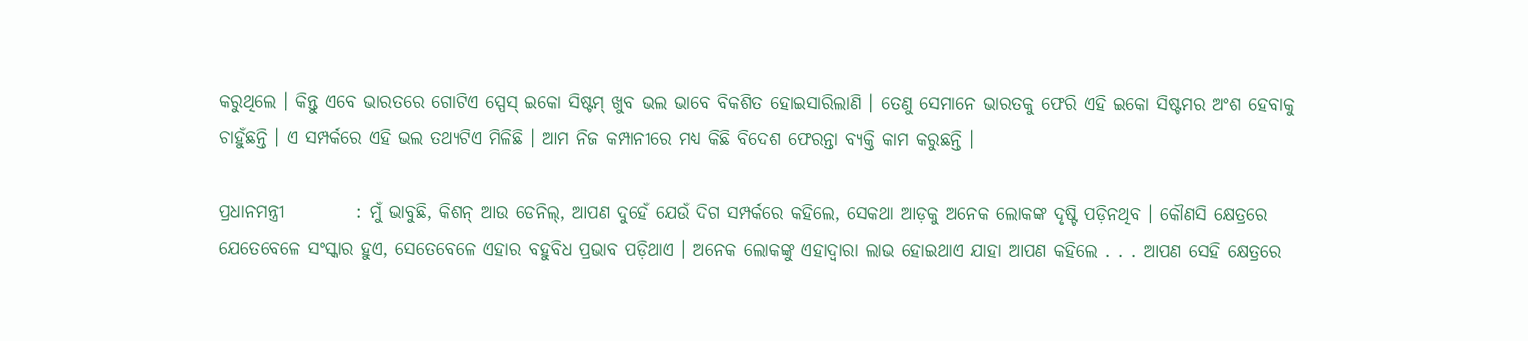କରୁଥିଲେ । କିନ୍ତୁ ଏବେ ଭାରତରେ ଗୋଟିଏ ସ୍ପେସ୍ ଇକୋ ସିଷ୍ଟମ୍ ଖୁବ ଭଲ ଭାବେ ବିକଶିତ ହୋଇସାରିଲାଣି । ତେଣୁ ସେମାନେ ଭାରତକୁ ଫେରି ଏହି ଇକୋ ସିଷ୍ଟମର ଅଂଶ ହେବାକୁ ଚାହୁଁଛନ୍ତି । ଏ ସମ୍ପର୍କରେ ଏହି ଭଲ ତଥ୍ୟଟିଏ ମିଳିଛି । ଆମ ନିଜ କମ୍ପାନୀରେ ମଧ୍ୟ କିଛି ବିଦେଶ ଫେରନ୍ତା ବ୍ୟକ୍ତି କାମ କରୁଛନ୍ତି ।

ପ୍ରଧାନମନ୍ତ୍ରୀ          : ମୁଁ ଭାବୁଛି, କିଶନ୍ ଆଉ ଡେନିଲ୍, ଆପଣ ଦୁହେଁ ଯେଉଁ ଦିଗ ସମ୍ପର୍କରେ କହିଲେ, ସେକଥା ଆଡ଼କୁ ଅନେକ ଲୋକଙ୍କ ଦୃଷ୍ଟି ପଡ଼ିନଥିବ । କୌଣସି କ୍ଷେତ୍ରରେ ଯେତେବେଳେ ସଂସ୍କାର ହୁଏ, ସେତେବେଳେ ଏହାର ବହୁବିଧ ପ୍ରଭାବ ପଡ଼ିଥାଏ । ଅନେକ ଲୋକଙ୍କୁ ଏହାଦ୍ୱାରା ଲାଭ ହୋଇଥାଏ ଯାହା ଆପଣ କହିଲେ . . . ଆପଣ ସେହି କ୍ଷେତ୍ରରେ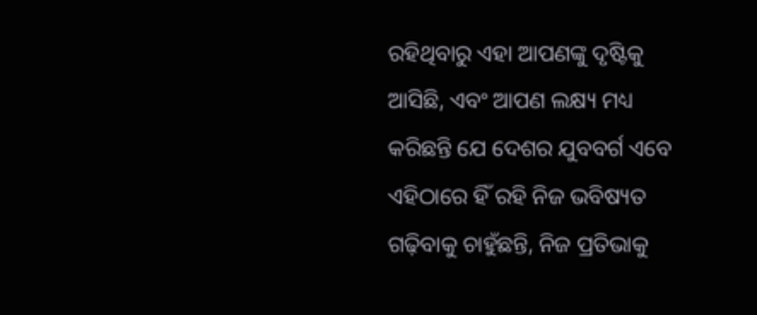ରହିଥିବାରୁ ଏହା ଆପଣଙ୍କୁ ଦୃଷ୍ଟିକୁ ଆସିଛି, ଏବଂ ଆପଣ ଲକ୍ଷ୍ୟ ମଧ୍ୟ କରିଛନ୍ତି ଯେ ଦେଶର ଯୁବବର୍ଗ ଏବେ ଏହିଠାରେ ହିଁ ରହି ନିଜ ଭବିଷ୍ୟତ ଗଢ଼ିବାକୁ ଚାହୁଁଛନ୍ତି, ନିଜ ପ୍ରତିଭାକୁ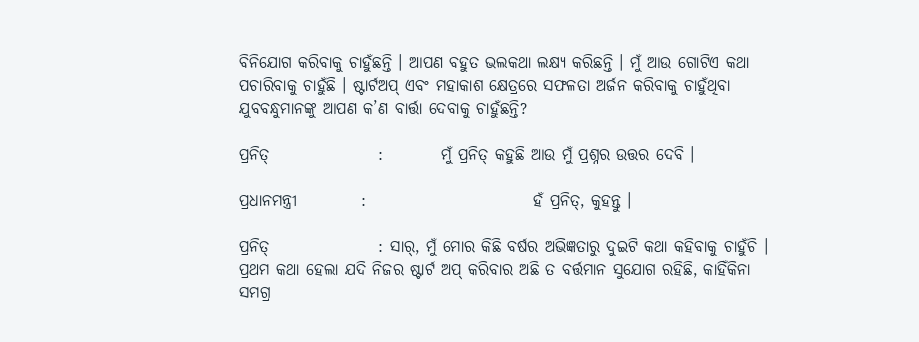ବିନିଯୋଗ କରିବାକୁ ଚାହୁଁଛନ୍ତି । ଆପଣ ବହୁତ ଭଲକଥା ଲକ୍ଷ୍ୟ କରିଛନ୍ତି । ମୁଁ ଆଉ ଗୋଟିଏ କଥା ପଚାରିବାକୁ ଚାହୁଁଛି । ଷ୍ଟାର୍ଟଅପ୍ ଏବଂ ମହାକାଶ କ୍ଷେତ୍ରରେ ସଫଳତା ଅର୍ଜନ କରିବାକୁ ଚାହୁଁଥିବା ଯୁବବନ୍ଧୁମାନଙ୍କୁ ଆପଣ କ’ଣ ବାର୍ତ୍ତା ଦେବାକୁ ଚାହୁଁଛନ୍ତି?

ପ୍ରନିତ୍‌                 :         ମୁଁ ପ୍ରନିତ୍‌ କହୁଛି ଆଉ ମୁଁ ପ୍ରଶ୍ନର ଉତ୍ତର ଦେବି ।

ପ୍ରଧାନମନ୍ତ୍ରୀ          :                          ହଁ ପ୍ରନିତ୍‌, କୁହନ୍ତୁ ।

ପ୍ରନିତ୍‌                 : ସାର୍‌, ମୁଁ ମୋର କିଛି ବର୍ଷର ଅଭିଜ୍ଞତାରୁ ଦୁଇଟି କଥା କହିବାକୁ ଚାହୁଁଚି । ପ୍ରଥମ କଥା ହେଲା ଯଦି ନିଜର ଷ୍ଟାର୍ଟ ଅପ୍‌ କରିବାର ଅଛି ତ ବର୍ତ୍ତମାନ ସୁଯୋଗ ରହିଛି, କାହିଁକିନା ସମଗ୍ର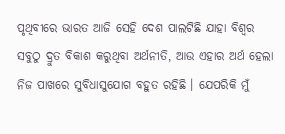ପୃଥିବୀରେ ଭାରତ ଆଜି ସେହି ଦେଶ ପାଲଟିଛି ଯାହା ବିଶ୍ୱର ସବୁଠୁ ଦ୍ରୁତ ବିକାଶ କରୁଥିବା ଅର୍ଥନୀତି, ଆଉ ଏହାର ଅର୍ଥ ହେଲା ନିଜ ପାଖରେ ସୁବିଧାସୁଯୋଗ ବହୁତ ରହିଛି । ଯେପରିକି ମୁଁ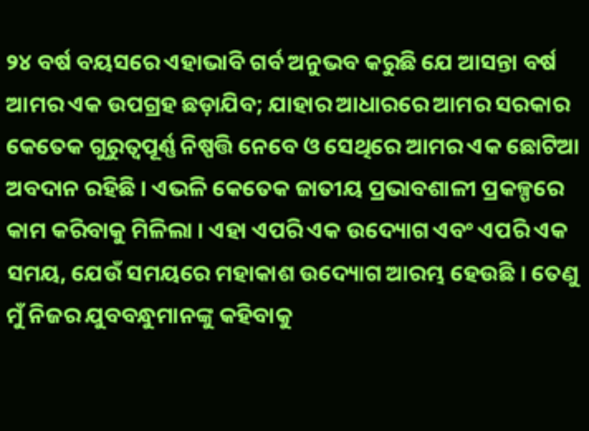୨୪ ବର୍ଷ ବୟସରେ ଏହାଭାବି ଗର୍ବ ଅନୁଭବ କରୁଛି ଯେ ଆସନ୍ତା ବର୍ଷ ଆମର ଏକ ଉପଗ୍ରହ ଛଡ଼ାଯିବ; ଯାହାର ଆଧାରରେ ଆମର ସରକାର କେତେକ ଗୁରୁତ୍ୱପୂର୍ଣ୍ଣ ନିଷ୍ପତ୍ତି ନେବେ ଓ ସେଥିରେ ଆମର ଏକ ଛୋଟିଆ ଅବଦାନ ରହିଛି । ଏଭଳି କେତେକ ଜାତୀୟ ପ୍ରଭାବଶାଳୀ ପ୍ରକଳ୍ପରେ କାମ କରିବାକୁ ମିଳିଲା । ଏହା ଏପରି ଏକ ଉଦ୍ୟୋଗ ଏବଂ ଏପରି ଏକ ସମୟ, ଯେଉଁ ସମୟରେ ମହାକାଶ ଉଦ୍ୟୋଗ ଆରମ୍ଭ ହେଉଛି । ତେଣୁ ମୁଁ ନିଜର ଯୁବବନ୍ଧୁମାନଙ୍କୁ କହିବାକୁ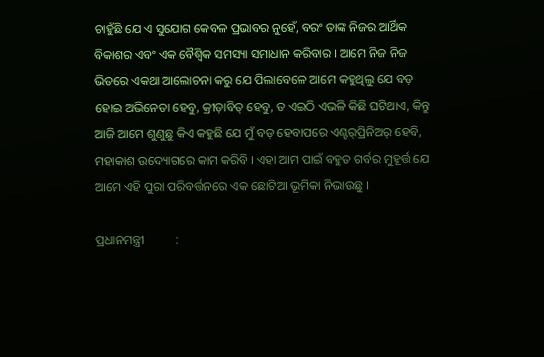ଚାହୁଁଛି ଯେ ଏ ସୁଯୋଗ କେବଳ ପ୍ରଭାବର ନୁହେଁ, ବରଂ ତାଙ୍କ ନିଜର ଆର୍ଥିକ ବିକାଶର ଏବଂ ଏକ ବୈଶ୍ୱିକ ସମସ୍ୟା ସମାଧାନ କରିବାର । ଆମେ ନିଜ ନିଜ ଭିତରେ ଏକଥା ଆଲୋଚନା କରୁ ଯେ ପିଲାବେଳେ ଆମେ କହୁଥିଲୁ ଯେ ବଡ଼ ହୋଇ ଅଭିନେତା ହେବୁ, କ୍ରୀଡ଼ାବିତ୍‌ ହେବୁ, ତ ଏଇଠି ଏଭଳି କିଛି ଘଟିଥାଏ, କିନ୍ତୁ ଆଜି ଆମେ ଶୁଣୁଛୁ କିଏ କହୁଛି ଯେ ମୁଁ ବଡ଼ ହେବାପରେ ଏଣ୍ଟର୍‌ପ୍ରିନିଅର୍‌ ହେବି, ମହାକାଶ ଉଦ୍ୟୋଗରେ କାମ କରିବି । ଏହା ଆମ ପାଇଁ ବହୁତ ଗର୍ବର ମୁହୂର୍ତ୍ତ ଯେ ଆମେ ଏହି ପୁରା ପରିବର୍ତ୍ତନରେ ଏକ ଛୋଟିଆ ଭୂମିକା ନିଭାଉଛୁ ।

ପ୍ରଧାନମନ୍ତ୍ରୀ          :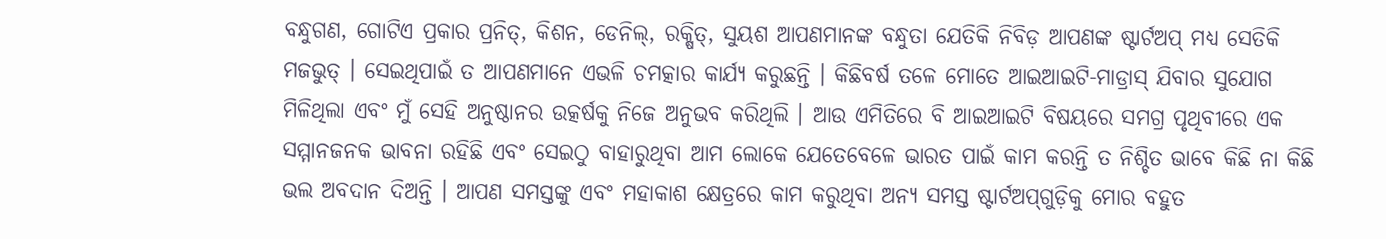ବନ୍ଧୁଗଣ, ଗୋଟିଏ ପ୍ରକାର ପ୍ରନିତ୍‌, କିଶନ, ଡେନିଲ୍‌, ରକ୍ଷିତ୍‌, ସୁୟଶ ଆପଣମାନଙ୍କ ବନ୍ଧୁତା ଯେତିକି ନିବିଡ଼ ଆପଣଙ୍କ ଷ୍ଟାର୍ଟଅପ୍‌ ମଧ୍ୟ ସେତିକି ମଜଭୁତ୍‌ । ସେଇଥିପାଇଁ ତ ଆପଣମାନେ ଏଭଳି ଚମତ୍କାର କାର୍ଯ୍ୟ କରୁଛନ୍ତି । କିଛିବର୍ଷ ତଳେ ମୋତେ ଆଇଆଇଟି-ମାଡ୍ରାସ୍‌ ଯିବାର ସୁଯୋଗ ମିଳିଥିଲା ଏବଂ ମୁଁ ସେହି ଅନୁଷ୍ଠାନର ଉତ୍କର୍ଷକୁ ନିଜେ ଅନୁଭବ କରିଥିଲି । ଆଉ ଏମିତିରେ ବି ଆଇଆଇଟି ବିଷୟରେ ସମଗ୍ର ପୃଥିବୀରେ ଏକ ସମ୍ମାନଜନକ ଭାବନା ରହିଛି ଏବଂ ସେଇଠୁ ବାହାରୁଥିବା ଆମ ଲୋକେ ଯେତେବେଳେ ଭାରତ ପାଇଁ କାମ କରନ୍ତି ତ ନିଶ୍ଚିତ ଭାବେ କିଛି ନା କିଛି ଭଲ ଅବଦାନ ଦିଅନ୍ତି । ଆପଣ ସମସ୍ତଙ୍କୁ ଏବଂ ମହାକାଶ କ୍ଷେତ୍ରରେ କାମ କରୁଥିବା ଅନ୍ୟ ସମସ୍ତ ଷ୍ଟାର୍ଟଅପ୍‌ଗୁଡ଼ିକୁ ମୋର ବହୁତ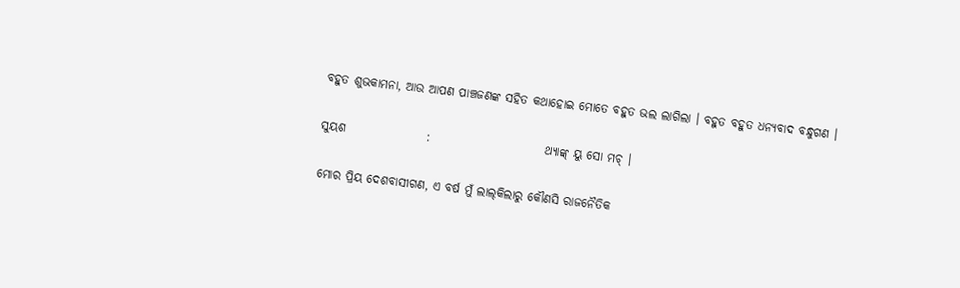ବହୁତ ଶୁଭକାମନା, ଆଉ ଆପଣ ପାଞ୍ଚଜଣଙ୍କ ସହିତ କଥାହୋଇ ମୋତେ ବହୁତ ଭଲ ଲାଗିଲା । ବହୁତ ବହୁତ ଧନ୍ୟବାଦ ବନ୍ଧୁଗଣ ।

ସୁୟଶ                 :                        ଥ୍ୟାଙ୍କ୍‌ ୟୁ ସୋ ମଚ୍‌ ।

ମୋର ପ୍ରିୟ ଦେଶବାସୀଗଣ, ଏ ବର୍ଷ ମୁଁ ଲାଲ୍‌କିଲାରୁ କୌଣସି ରାଜନୈତିକ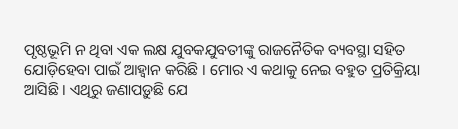ପୃଷ୍ଠଭୂମି ନ ଥିବା ଏକ ଲକ୍ଷ ଯୁବକଯୁବତୀଙ୍କୁ ରାଜନୈତିକ ବ୍ୟବସ୍ଥା ସହିତ ଯୋଡ଼ିହେବା ପାଇଁ ଆହ୍ୱାନ କରିଛି । ମୋର ଏ କଥାକୁ ନେଇ ବହୁତ ପ୍ରତିକ୍ରିୟା ଆସିଛି । ଏଥିରୁ ଜଣାପଡ଼ୁଛି ଯେ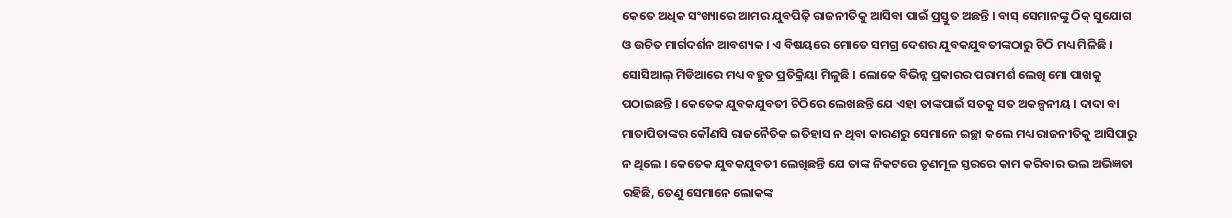କେତେ ଅଧିକ ସଂଖ୍ୟାରେ ଆମର ଯୁବପିଢ଼ି ରାଜନୀତିକୁ ଆସିବା ପାଇଁ ପ୍ରସ୍ତୁତ ଅଛନ୍ତି । ବାସ୍‌ ସେମାନଙ୍କୁ ଠିକ୍‌ ସୁଯୋଗ ଓ ଉଚିତ ମାର୍ଗଦର୍ଶନ ଆବଶ୍ୟକ । ଏ ବିଷୟରେ ମୋତେ ସମଗ୍ର ଦେଶର ଯୁବକଯୁବତୀଙ୍କଠାରୁ ଚିଠି ମଧ୍ୟ ମିଳିଛି । ସୋସିଆଲ୍‌ ମିଡିଆରେ ମଧ୍ୟ ବହୁତ ପ୍ରତିକ୍ରିୟା ମିଳୁଛି । ଲୋକେ ବିଭିନ୍ନ ପ୍ରକାରର ପରାମର୍ଶ ଲେଖି ମୋ ପାଖକୁ ପଠାଇଛନ୍ତି । କେତେକ ଯୁବକଯୁବତୀ ଚିଠିରେ ଲେଖଛନ୍ତି ଯେ ଏହା ତାଙ୍କପାଇଁ ସତକୁ ସତ ଅକଳ୍ପନୀୟ । ଦାଦା ବା ମାତାପିତାଙ୍କର କୌଣସି ରାଜନୈତିକ ଇତିହାସ ନ ଥିବା କାରଣରୁ ସେମାନେ ଇଚ୍ଛା କଲେ ମଧ୍ୟ ରାଜନୀତିକୁ ଆସିପାରୁ ନ ଥିଲେ । କେତେକ ଯୁବକଯୁବତୀ ଲେଖିଛନ୍ତି ଯେ ତାଙ୍କ ନିକଟରେ ତୃଣମୂଳ ସ୍ତରରେ କାମ କରିବାର ଭଲ ଅଭିଜ୍ଞତା ରହିଛି, ତେଣୁ ସେମାନେ ଲୋକଙ୍କ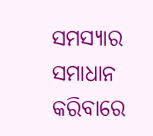ସମସ୍ୟାର ସମାଧାନ କରିବାରେ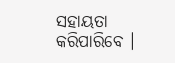ସହାୟତା କରିପାରିବେ ।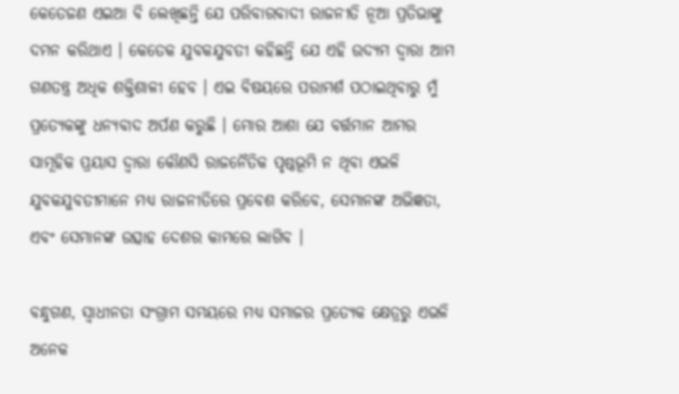କେତେଜଣ ଏଇଆ ବି ଲେଖିଛନ୍ତି ଯେ ପରିବାରବାଦୀ ରାଜନୀତି ନୂଆ ପ୍ରତିଭାଙ୍କୁ ଦମନ କରିଥାଏ । କେତେକ ଯୁବକଯୁବତୀ କହିଛନ୍ତି ଯେ ଏହି ଉଦ୍ୟମ ଦ୍ୱାରା ଆମ ଗଣତନ୍ତ୍ର ଅଧିକ ଶକ୍ତିଶାଳୀ ହେବ । ଏଇ ବିଷୟରେ ପରାମର୍ଶ ପଠାଇଥିବାରୁ ମୁଁ ପ୍ରତ୍ୟେକଙ୍କୁ ଧନ୍ୟବାଦ ଅର୍ପଣ କରୁଛି । ମୋର ଆଶା ଯେ ବର୍ତ୍ତମାନ ଆମର ସାମୂହିକ ପ୍ରୟାସ ଦ୍ୱାରା କୌଣସି ରାଜନୈତିକ ପୃଷ୍ଠଭୂମି ନ ଥିବା ଏଭଳି ଯୁବକଯୁବତୀମାନେ ମଧ୍ୟ ରାଜନୀତିରେ ପ୍ରବେଶ କରିବେ, ସେମାନଙ୍କ ଅଭିଜ୍ଞତା, ଏବଂ ସେମାନଙ୍କ ଉତ୍ସାହ ଦେଶର କାମରେ ଲାଗିବ ।

ବନ୍ଧୁଗଣ, ସ୍ୱାଧୀନତା ସଂଗ୍ରାମ ସମୟରେ ମଧ୍ୟ ସମାଜର ପ୍ରତ୍ୟେକ କ୍ଷେତ୍ରରୁ ଏଭଳି ଅନେକ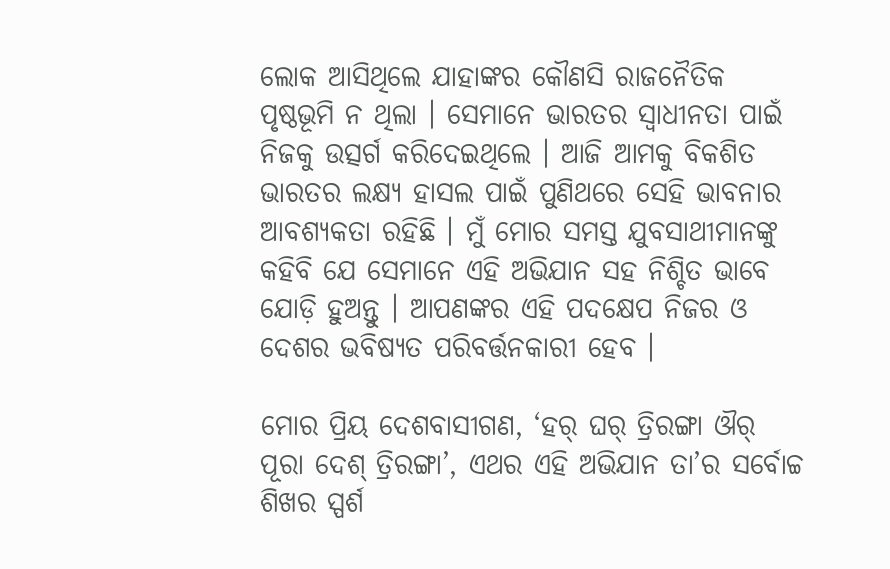ଲୋକ ଆସିଥିଲେ ଯାହାଙ୍କର କୌଣସି ରାଜନୈତିକ ପୃଷ୍ଠଭୂମି ନ ଥିଲା । ସେମାନେ ଭାରତର ସ୍ୱାଧୀନତା ପାଇଁ ନିଜକୁ ଉତ୍ସର୍ଗ କରିଦେଇଥିଲେ । ଆଜି ଆମକୁ ବିକଶିତ ଭାରତର ଲକ୍ଷ୍ୟ ହାସଲ ପାଇଁ ପୁଣିଥରେ ସେହି ଭାବନାର ଆବଶ୍ୟକତା ରହିଛି । ମୁଁ ମୋର ସମସ୍ତ ଯୁବସାଥୀମାନଙ୍କୁ କହିବି ଯେ ସେମାନେ ଏହି ଅଭିଯାନ ସହ ନିଶ୍ଚିତ ଭାବେ ଯୋଡ଼ି ହୁଅନ୍ତୁ । ଆପଣଙ୍କର ଏହି ପଦକ୍ଷେପ ନିଜର ଓ ଦେଶର ଭବିଷ୍ୟତ ପରିବର୍ତ୍ତନକାରୀ ହେବ ।

ମୋର ପ୍ରିୟ ଦେଶବାସୀଗଣ, ‘ହର୍‌ ଘର୍‌ ତ୍ରିରଙ୍ଗା ଔର୍‌ ପୂରା ଦେଶ୍‌ ତ୍ରିରଙ୍ଗା’, ଏଥର ଏହି ଅଭିଯାନ ତା’ର ସର୍ବୋଚ୍ଚ ଶିଖର ସ୍ପର୍ଶ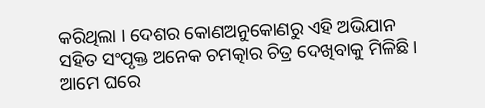କରିଥିଲା । ଦେଶର କୋଣଅନୁକୋଣରୁ ଏହି ଅଭିଯାନ ସହିତ ସଂପୃକ୍ତ ଅନେକ ଚମତ୍କାର ଚିତ୍ର ଦେଖିବାକୁ ମିଳିଛି । ଆମେ ଘରେ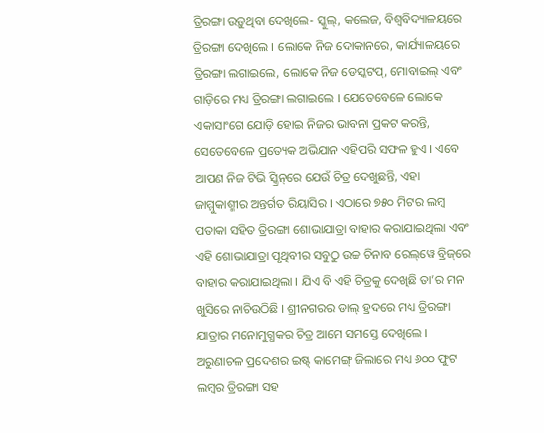ତ୍ରିରଙ୍ଗା ଉଡ଼ୁଥିବା ଦେଖିଲେ- ସ୍କୁଲ୍‌, କଲେଜ, ବିଶ୍ୱବିଦ୍ୟାଳୟରେ ତ୍ରିରଙ୍ଗା ଦେଖିଲେ । ଲୋକେ ନିଜ ଦୋକାନରେ, କାର୍ଯ୍ୟାଳୟରେ ତ୍ରିରଙ୍ଗା ଲଗାଇଲେ, ଲୋକେ ନିଜ ଡେସ୍କଟପ୍‌, ମୋବାଇଲ୍‌ ଏବଂ ଗାଡ଼ିରେ ମଧ୍ୟ ତ୍ରିରଙ୍ଗା ଲଗାଇଲେ । ଯେତେବେଳେ ଲୋକେ ଏକାସାଂଗେ ଯୋଡ଼ି ହୋଇ ନିଜର ଭାବନା ପ୍ରକଟ କରନ୍ତି, ସେତେବେଳେ ପ୍ରତ୍ୟେକ ଅଭିଯାନ ଏହିପରି ସଫଳ ହୁଏ । ଏବେ ଆପଣ ନିଜ ଟିଭି ସ୍କ୍ରିନ୍‌ରେ ଯେଉଁ ଚିତ୍ର ଦେଖୁଛନ୍ତି, ଏହା ଜାମ୍ମୁକାଶ୍ମୀର ଅନ୍ତର୍ଗତ ରିୟାସିର । ଏଠାରେ ୭୫୦ ମିଟର ଲମ୍ବ ପତାକା ସହିତ ତ୍ରିରଙ୍ଗା ଶୋଭାଯାତ୍ରା ବାହାର କରାଯାଇଥିଲା ଏବଂ ଏହି ଶୋଭାଯାତ୍ରା ପୃଥିବୀର ସବୁଠୁ ଉଚ୍ଚ ଚିନାବ ରେଲ୍‌ୱେ ବ୍ରିଜ୍‌ରେ ବାହାର କରାଯାଇଥିଲା । ଯିଏ ବି ଏହି ଚିତ୍ରକୁ ଦେଖିଛି ତା’ର ମନ ଖୁସିରେ ନାଚିଉଠିଛି । ଶ୍ରୀନଗରର ଡାଲ୍‌ ହ୍ରଦରେ ମଧ୍ୟ ତ୍ରିରଙ୍ଗା ଯାତ୍ରାର ମନୋମୁଗ୍ଧକର ଚିତ୍ର ଆମେ ସମସ୍ତେ ଦେଖିଲେ । ଅରୁଣାଚଳ ପ୍ରଦେଶର ଇଷ୍ଟ୍‌ କାମେଙ୍ଗ୍‌ ଜିଲାରେ ମଧ୍ୟ ୬୦୦ ଫୁଟ ଲମ୍ବର ତ୍ରିରଙ୍ଗା ସହ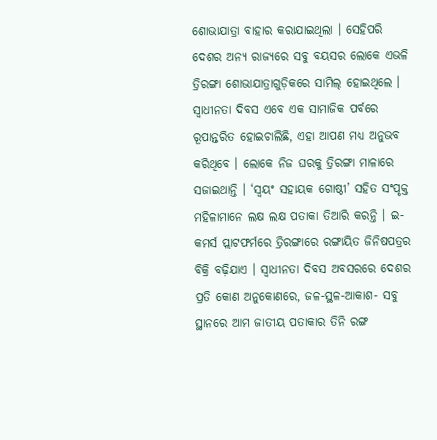ଶୋଭାଯାତ୍ରା ବାହାର କରାଯାଇଥିଲା । ସେହିପରି ଦେଶର ଅନ୍ୟ ରାଜ୍ୟରେ ସବୁ ବୟସର ଲୋକେ ଏଭଳି ତ୍ରିରଙ୍ଗା ଶୋଭାଯାତ୍ରାଗୁଡ଼ିକରେ ସାମିଲ୍‌ ହୋଇଥିଲେ । ସ୍ୱାଧୀନତା ଦିବସ ଏବେ ଏକ ସାମାଜିକ ପର୍ବରେ ରୂପାନ୍ତରିତ ହୋଇଚାଲିଛି, ଏହା ଆପଣ ମଧ୍ୟ ଅନୁଭବ କରିଥିବେ । ଲୋକେ ନିଜ ଘରକୁ ତ୍ରିରଙ୍ଗା ମାଳାରେ ସଜାଇଥାନ୍ତି । ‘ସ୍ୱୟଂ ସହାୟକ ଗୋଷ୍ଠୀ’ ସହିତ ସଂପୃକ୍ତ ମହିଳାମାନେ ଲକ୍ଷ ଲକ୍ଷ ପତାକା ତିଆରି କରନ୍ତି । ଇ-କମର୍ସ ପ୍ଲାଟଫର୍ମରେ ତ୍ରିରଙ୍ଗାରେ ରଙ୍ଗାୟିତ ଜିନିଷପତ୍ରର ବିକ୍ରି ବଢ଼ିଯାଏ । ସ୍ୱାଧୀନତା ଦିବସ ଅବସରରେ ଦେଶର ପ୍ରତି କୋଣ ଅନୁକୋଣରେ, ଜଳ-ସ୍ଥଳ-ଆକାଶ- ସବୁ ସ୍ଥାନରେ ଆମ ଜାତୀୟ ପତାକାର ତିନି ରଙ୍ଗ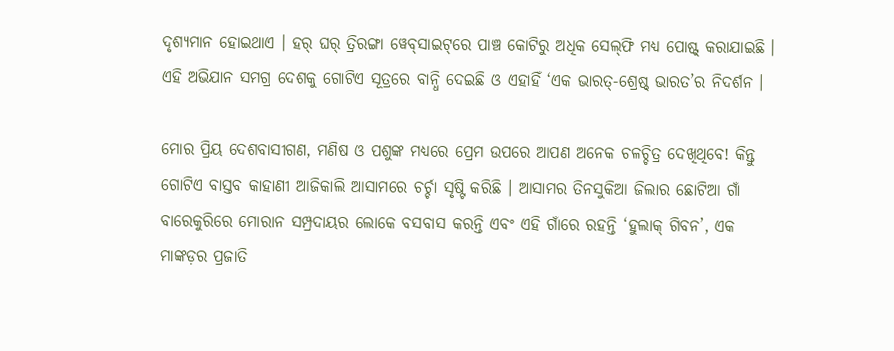ଦୃଶ୍ୟମାନ ହୋଇଥାଏ । ହର୍‌ ଘର୍‌ ତ୍ରିରଙ୍ଗା ୱେବ୍‌ସାଇଟ୍‌ରେ ପାଞ୍ଚ କୋଟିରୁ ଅଧିକ ସେଲ୍‌ଫି ମଧ୍ୟ ପୋଷ୍ଟ୍‌ କରାଯାଇଛି । ଏହି ଅଭିଯାନ ସମଗ୍ର ଦେଶକୁ ଗୋଟିଏ ସୂତ୍ରରେ ବାନ୍ଧି ଦେଇଛି ଓ ଏହାହିଁ ‘ଏକ ଭାରତ୍‌-ଶ୍ରେଷ୍ଠ୍‌ ଭାରତ’ର ନିଦର୍ଶନ ।

ମୋର ପ୍ରିୟ ଦେଶବାସୀଗଣ, ମଣିଷ ଓ ପଶୁଙ୍କ ମଧ୍ୟରେ ପ୍ରେମ ଉପରେ ଆପଣ ଅନେକ ଚଳଚ୍ଚିତ୍ର ଦେଖିଥିବେ! କିନ୍ତୁ ଗୋଟିଏ ବାସ୍ତବ କାହାଣୀ ଆଜିକାଲି ଆସାମରେ ଚର୍ଚ୍ଚା ସୃଷ୍ଟି କରିଛି । ଆସାମର ତିନସୁକିଆ ଜିଲାର ଛୋଟିଆ ଗାଁ ବାରେକୁରିରେ ମୋରାନ ସମ୍ପ୍ରଦାୟର ଲୋକେ ବସବାସ କରନ୍ତି ଏବଂ ଏହି ଗାଁରେ ରହନ୍ତି ‘ହୁଲାକ୍‌ ଗିବନ’, ଏକ ମାଙ୍କଡ଼ର ପ୍ରଜାତି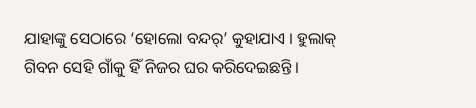ଯାହାଙ୍କୁ ସେଠାରେ ‘ହୋଲୋ ବନ୍ଦର୍’ କୁହାଯାଏ । ହୁଲାକ୍‌ ଗିବନ ସେହି ଗାଁକୁ ହିଁ ନିଜର ଘର କରିଦେଇଛନ୍ତି ।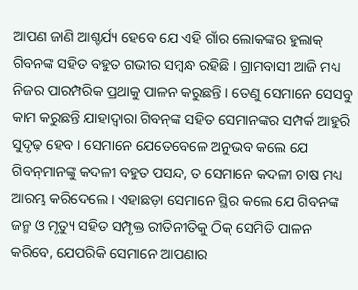ଆପଣ ଜାଣି ଆଶ୍ଚର୍ଯ୍ୟ ହେବେ ଯେ ଏହି ଗାଁର ଲୋକଙ୍କର ହୁଲାକ୍‌ ଗିବନଙ୍କ ସହିତ ବହୁତ ଗଭୀର ସମ୍ବନ୍ଧ ରହିଛି । ଗ୍ରାମବାସୀ ଆଜି ମଧ୍ୟ ନିଜର ପାରମ୍ପରିକ ପ୍ରଥାକୁ ପାଳନ କରୁଛନ୍ତି । ତେଣୁ ସେମାନେ ସେସବୁ କାମ କରୁଛନ୍ତି ଯାହାଦ୍ୱାରା ଗିବନ୍‌ଙ୍କ ସହିତ ସେମାନଙ୍କର ସମ୍ପର୍କ ଆହୁରି ସୁଦୃଢ଼ ହେବ । ସେମାନେ ଯେତେବେଳେ ଅନୁଭବ କଲେ ଯେ ଗିବନ୍‌ମାନଙ୍କୁ କଦଳୀ ବହୁତ ପସନ୍ଦ, ତ ସେମାନେ କଦଳୀ ଚାଷ ମଧ୍ୟ ଆରମ୍ଭ କରିଦେଲେ । ଏହାଛଡ଼ା ସେମାନେ ସ୍ଥିର କଲେ ଯେ ଗିବନଙ୍କ ଜନ୍ମ ଓ ମୃତ୍ୟୁ ସହିତ ସମ୍ପୃକ୍ତ ରୀତିନୀତିକୁ ଠିକ୍‌ ସେମିତି ପାଳନ କରିବେ, ଯେପରିକି ସେମାନେ ଆପଣାର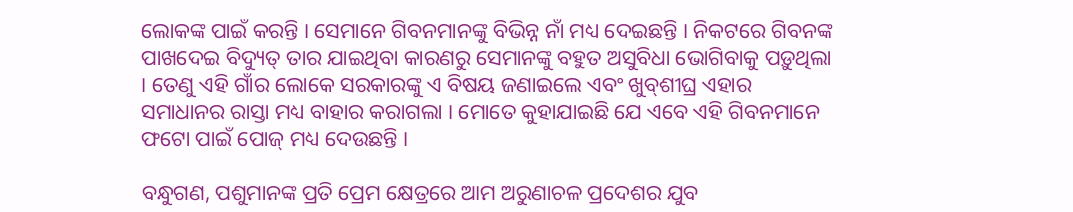ଲୋକଙ୍କ ପାଇଁ କରନ୍ତି । ସେମାନେ ଗିବନମାନଙ୍କୁ ବିଭିନ୍ନ ନାଁ ମଧ୍ୟ ଦେଇଛନ୍ତି । ନିକଟରେ ଗିବନଙ୍କ ପାଖଦେଇ ବିଦ୍ୟୁତ୍‌ ତାର ଯାଇଥିବା କାରଣରୁ ସେମାନଙ୍କୁ ବହୁତ ଅସୁବିଧା ଭୋଗିବାକୁ ପଡ଼ୁଥିଲା । ତେଣୁ ଏହି ଗାଁର ଲୋକେ ସରକାରଙ୍କୁ ଏ ବିଷୟ ଜଣାଇଲେ ଏବଂ ଖୁବ୍‌ଶୀଘ୍ର ଏହାର ସମାଧାନର ରାସ୍ତା ମଧ୍ୟ ବାହାର କରାଗଲା । ମୋତେ କୁହାଯାଇଛି ଯେ ଏବେ ଏହି ଗିବନମାନେ ଫଟୋ ପାଇଁ ପୋଜ୍‌ ମଧ୍ୟ ଦେଉଛନ୍ତି ।

ବନ୍ଧୁଗଣ, ପଶୁମାନଙ୍କ ପ୍ରତି ପ୍ରେମ କ୍ଷେତ୍ରରେ ଆମ ଅରୁଣାଚଳ ପ୍ରଦେଶର ଯୁବ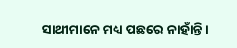ସାଥୀମାନେ ମଧ୍ୟ ପଛରେ ନାହାଁନ୍ତି ।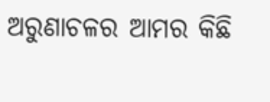ଅରୁଣାଚଳର ଆମର କିଛି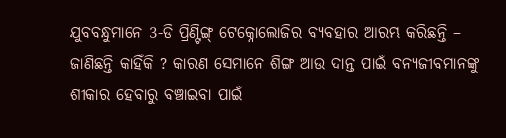ଯୁବବନ୍ଧୁମାନେ 3-ଡି ପ୍ରିଣ୍ଟିଙ୍ଗ୍ ଟେକ୍ନୋଲୋଜିର ବ୍ୟବହାର ଆରମ୍ଭ କରିଛନ୍ତି – ଜାଣିଛନ୍ତି କାହିଁକି ? କାରଣ ସେମାନେ ଶିଙ୍ଗ ଆଉ ଦାନ୍ତ ପାଇଁ ବନ୍ୟଜୀବମାନଙ୍କୁ ଶୀକାର ହେବାରୁ ବଞ୍ଚାଇବା ପାଇଁ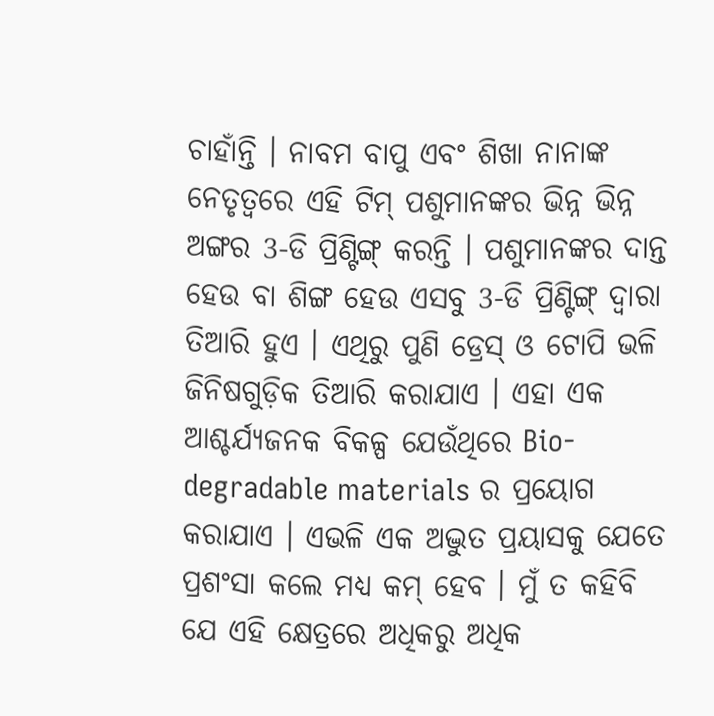ଚାହାଁନ୍ତି । ନାବମ ବାପୁ ଏବଂ ଶିଖା ନାନାଙ୍କ ନେତୃତ୍ୱରେ ଏହି ଟିମ୍ ପଶୁମାନଙ୍କର ଭିନ୍ନ ଭିନ୍ନ ଅଙ୍ଗର 3-ଡି ପ୍ରିଣ୍ଟିଙ୍ଗ୍ କରନ୍ତି । ପଶୁମାନଙ୍କର ଦାନ୍ତ ହେଉ ବା ଶିଙ୍ଗ ହେଉ ଏସବୁ 3-ଡି ପ୍ରିଣ୍ଟିଙ୍ଗ୍ ଦ୍ୱାରା ତିଆରି ହୁଏ । ଏଥିରୁ ପୁଣି ଡ୍ରେସ୍ ଓ ଟୋପି ଭଳି ଜିନିଷଗୁଡ଼ିକ ତିଆରି କରାଯାଏ । ଏହା ଏକ ଆଶ୍ଚର୍ଯ୍ୟଜନକ ବିକଳ୍ପ ଯେଉଁଥିରେ Bio-degradable materials ର ପ୍ରୟୋଗ କରାଯାଏ । ଏଭଳି ଏକ ଅଦ୍ଭୁତ ପ୍ରୟାସକୁ ଯେତେ ପ୍ରଶଂସା କଲେ ମଧ୍ୟ କମ୍ ହେବ । ମୁଁ ତ କହିବି ଯେ ଏହି କ୍ଷେତ୍ରରେ ଅଧିକରୁ ଅଧିକ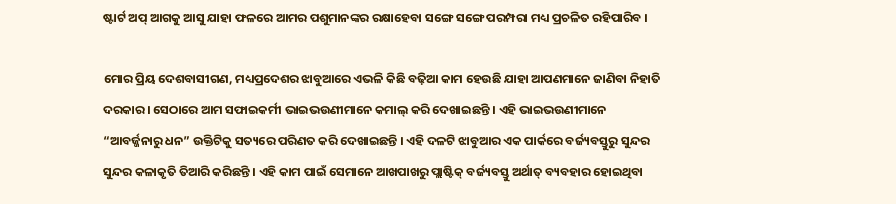ଷ୍ଟାର୍ଟ ଅପ୍ ଆଗକୁ ଆସୁ ଯାହା ଫଳରେ ଆମର ପଶୁମାନଙ୍କର ରକ୍ଷାହେବା ସଙ୍ଗେ ସଙ୍ଗେ ପରମ୍ପରା ମଧ୍ୟ ପ୍ରଚଳିତ ରହିପାରିବ ।

ମୋର ପ୍ରିୟ ଦେଶବାସୀଗଣ, ମଧ୍ୟପ୍ରଦେଶର ଝାବୁଆରେ ଏଭଳି କିଛି ବଢ଼ିଆ କାମ ହେଉଛି ଯାହା ଆପଣମାନେ ଜାଣିବା ନିହାତି ଦରକାର । ସେଠାରେ ଆମ ସଫାଇକର୍ମୀ ଭାଇଭଉଣୀମାନେ କମାଲ୍ କରି ଦେଖାଇଛନ୍ତି । ଏହି ଭାଇଭଉଣୀମାନେ “ଆବର୍ଜ୍ଜନାରୁ ଧନ” ଉକ୍ତିଟିକୁ ସତ୍ୟରେ ପରିଣତ କରି ଦେଖାଇଛନ୍ତି । ଏହି ଦଳଟି ଝାବୁଆର ଏକ ପାର୍କରେ ବର୍ଜ୍ୟବସ୍ତୁରୁ ସୁନ୍ଦର ସୁନ୍ଦର କଳାକୃତି ତିଆରି କରିଛନ୍ତି । ଏହି କାମ ପାଇଁ ସେମାନେ ଆଖପାଖରୁ ପ୍ଲାଷ୍ଟିକ୍ ବର୍ଜ୍ୟବସ୍ତୁ ଅର୍ଥାତ୍ ବ୍ୟବହାର ହୋଇଥିବା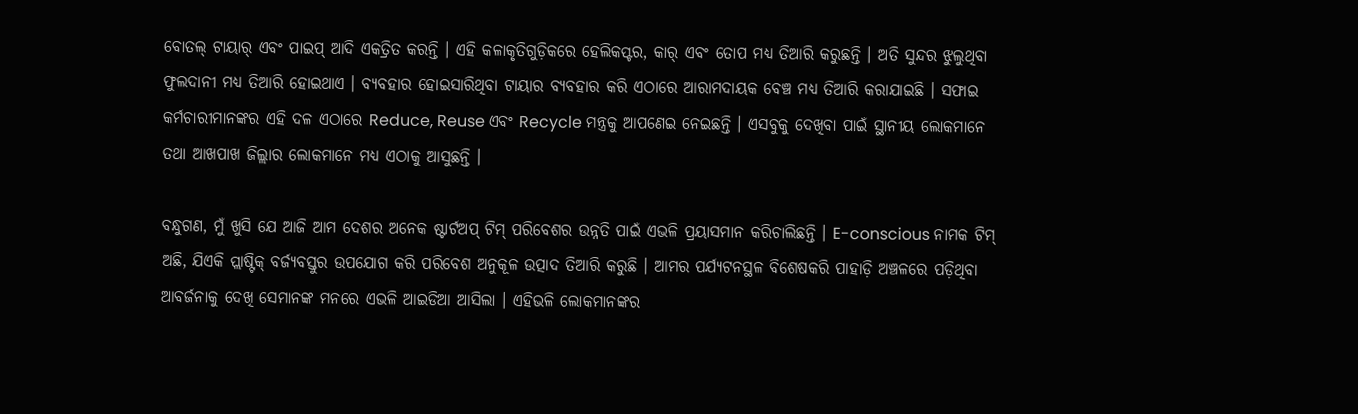ବୋତଲ୍ ଟାୟାର୍ ଏବଂ ପାଇପ୍ ଆଦି ଏକତ୍ରିତ କରନ୍ତି । ଏହି କଳାକୃତିଗୁଡ଼ିକରେ ହେଲିକପ୍ଟର, କାର୍ ଏବଂ ତୋପ ମଧ୍ୟ ତିଆରି କରୁଛନ୍ତି । ଅତି ସୁନ୍ଦର ଝୁଲୁଥିବା ଫୁଲଦାନୀ ମଧ୍ୟ ତିଆରି ହୋଇଥାଏ । ବ୍ୟବହାର ହୋଇସାରିଥିବା ଟାୟାର ବ୍ୟବହାର କରି ଏଠାରେ ଆରାମଦାୟକ ବେଞ୍ଚ ମଧ୍ୟ ତିଆରି କରାଯାଇଛି । ସଫାଇ କର୍ମଚାରୀମାନଙ୍କର ଏହି ଦଳ ଏଠାରେ Reduce, Reuse ଏବଂ Recycle ମନ୍ତ୍ରକୁ ଆପଣେଇ ନେଇଛନ୍ତି । ଏସବୁକୁ ଦେଖିବା ପାଇଁ ସ୍ଥାନୀୟ ଲୋକମାନେ ତଥା ଆଖପାଖ ଜିଲ୍ଲାର ଲୋକମାନେ ମଧ୍ୟ ଏଠାକୁ ଆସୁଛନ୍ତି ।

ବନ୍ଧୁଗଣ, ମୁଁ ଖୁସି ଯେ ଆଜି ଆମ ଦେଶର ଅନେକ ଷ୍ଟାର୍ଟଅପ୍ ଟିମ୍ ପରିବେଶର ଉନ୍ନତି ପାଇଁ ଏଭଳି ପ୍ରୟାସମାନ କରିଚାଲିଛନ୍ତି । E-conscious ନାମକ ଟିମ୍ ଅଛି, ଯିଏକି ପ୍ଲାଷ୍ଟିକ୍ ବର୍ଜ୍ୟବସ୍ତୁର ଉପଯୋଗ କରି ପରିବେଶ ଅନୁକୂଳ ଉତ୍ପାଦ ତିଆରି କରୁଛି । ଆମର ପର୍ଯ୍ୟଟନସ୍ଥଳ ବିଶେଷକରି ପାହାଡ଼ି ଅଞ୍ଚଳରେ ପଡ଼ିଥିବା ଆବର୍ଜନାକୁ ଦେଖି ସେମାନଙ୍କ ମନରେ ଏଭଳି ଆଇଡିଆ ଆସିଲା । ଏହିଭଳି ଲୋକମାନଙ୍କର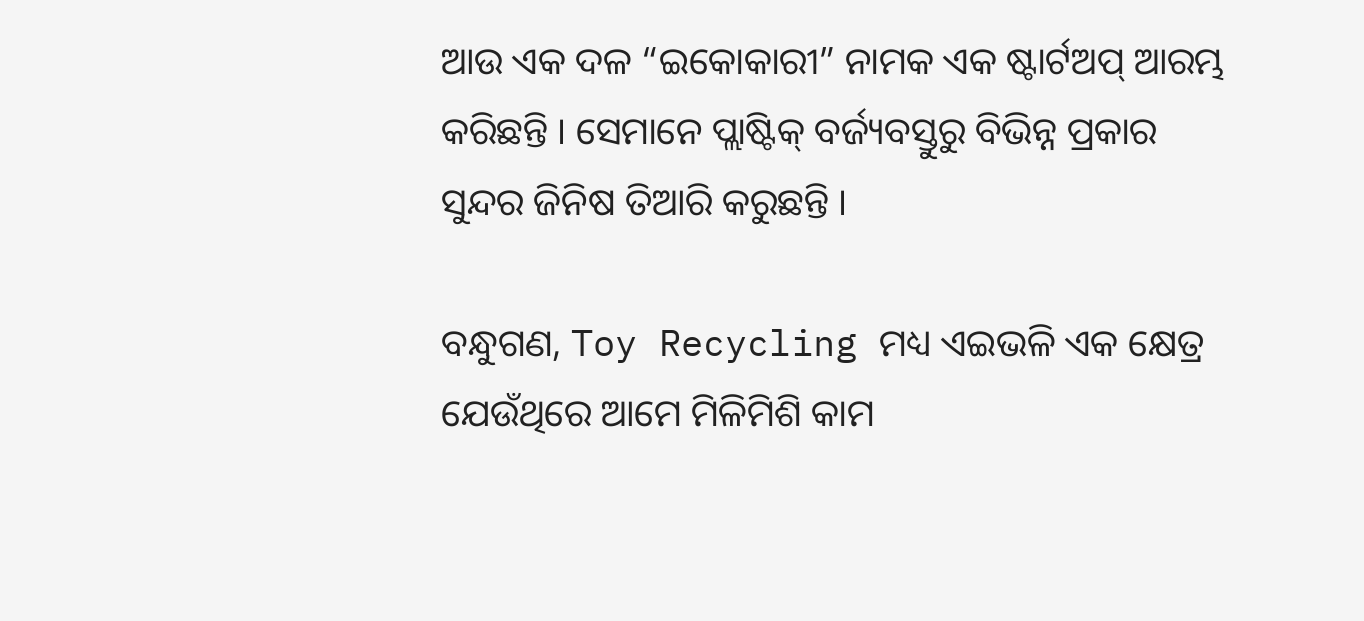ଆଉ ଏକ ଦଳ “ଇକୋକାରୀ” ନାମକ ଏକ ଷ୍ଟାର୍ଟଅପ୍ ଆରମ୍ଭ କରିଛନ୍ତି । ସେମାନେ ପ୍ଲାଷ୍ଟିକ୍ ବର୍ଜ୍ୟବସ୍ତୁରୁ ବିଭିନ୍ନ ପ୍ରକାର ସୁନ୍ଦର ଜିନିଷ ତିଆରି କରୁଛନ୍ତି ।

ବନ୍ଧୁଗଣ, Toy Recycling ମଧ୍ୟ ଏଇଭଳି ଏକ କ୍ଷେତ୍ର ଯେଉଁଥିରେ ଆମେ ମିଳିମିଶି କାମ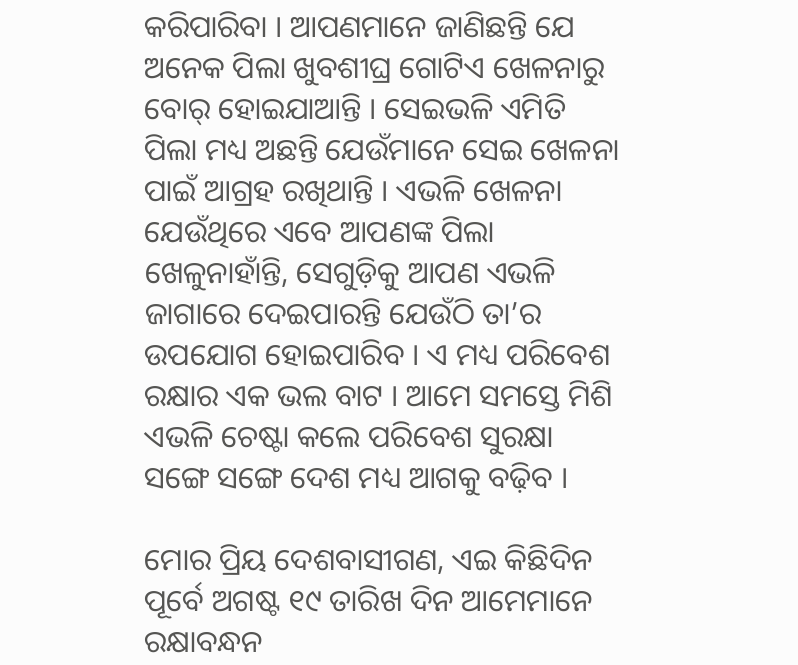କରିପାରିବା । ଆପଣମାନେ ଜାଣିଛନ୍ତି ଯେ ଅନେକ ପିଲା ଖୁବଶୀଘ୍ର ଗୋଟିଏ ଖେଳନାରୁ ବୋର୍ ହୋଇଯାଆନ୍ତି । ସେଇଭଳି ଏମିତି ପିଲା ମଧ୍ୟ ଅଛନ୍ତି ଯେଉଁମାନେ ସେଇ ଖେଳନା ପାଇଁ ଆଗ୍ରହ ରଖିଥାନ୍ତି । ଏଭଳି ଖେଳନା ଯେଉଁଥିରେ ଏବେ ଆପଣଙ୍କ ପିଲା ଖେଳୁନାହାଁନ୍ତି, ସେଗୁଡ଼ିକୁ ଆପଣ ଏଭଳି ଜାଗାରେ ଦେଇପାରନ୍ତି ଯେଉଁଠି ତା’ର ଉପଯୋଗ ହୋଇପାରିବ । ଏ ମଧ୍ୟ ପରିବେଶ ରକ୍ଷାର ଏକ ଭଲ ବାଟ । ଆମେ ସମସ୍ତେ ମିଶି ଏଭଳି ଚେଷ୍ଟା କଲେ ପରିବେଶ ସୁରକ୍ଷା ସଙ୍ଗେ ସଙ୍ଗେ ଦେଶ ମଧ୍ୟ ଆଗକୁ ବଢ଼ିବ ।

ମୋର ପ୍ରିୟ ଦେଶବାସୀଗଣ, ଏଇ କିଛିଦିନ ପୂର୍ବେ ଅଗଷ୍ଟ ୧୯ ତାରିଖ ଦିନ ଆମେମାନେ ରକ୍ଷାବନ୍ଧନ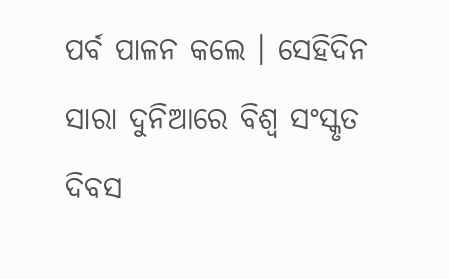ପର୍ବ ପାଳନ କଲେ । ସେହିଦିନ ସାରା ଦୁନିଆରେ ବିଶ୍ୱ ସଂସ୍କୃତ ଦିବସ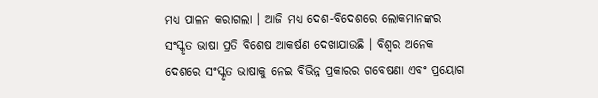ମଧ୍ୟ ପାଳନ କରାଗଲା । ଆଜି ମଧ୍ୟ ଦେଶ-ବିଦେଶରେ ଲୋକମାନଙ୍କର ସଂସ୍କୃତ ଭାଷା ପ୍ରତି ବିଶେଷ ଆକର୍ଷଣ ଦେଖାଯାଉଛି । ବିଶ୍ୱର ଅନେକ ଦେଶରେ ସଂସ୍କୃତ ଭାଷାକୁ ନେଇ ବିଭିନ୍ନ ପ୍ରକାରର ଗବେଷଣା ଏବଂ ପ୍ରୟୋଗ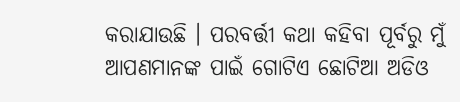କରାଯାଉଛି । ପରବର୍ତ୍ତୀ କଥା କହିବା ପୂର୍ବରୁ ମୁଁ ଆପଣମାନଙ୍କ ପାଇଁ ଗୋଟିଏ ଛୋଟିଆ ଅଡିଓ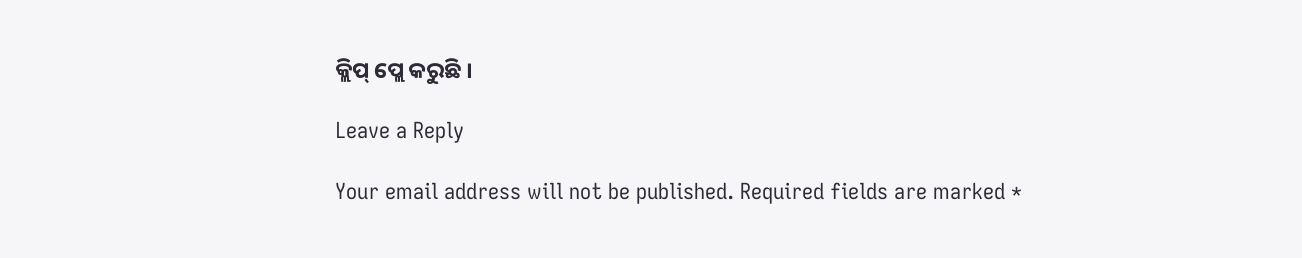କ୍ଲିପ୍ ପ୍ଲେ କରୁଛି ।

Leave a Reply

Your email address will not be published. Required fields are marked *